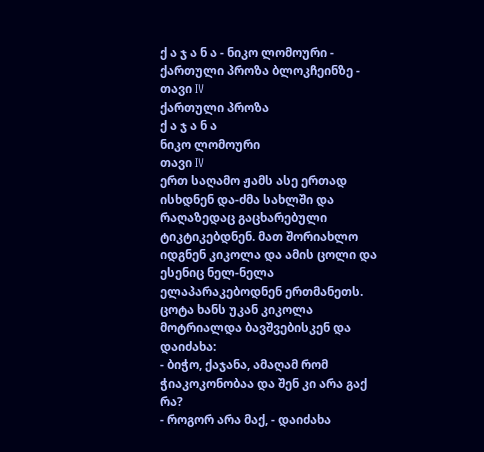ქ ა ჯ ა ნ ა - ნიკო ლომოური - ქართული პროზა ბლოკჩეინზე - თავი IV
ქართული პროზა
ქ ა ჯ ა ნ ა
ნიკო ლომოური
თავი IV
ერთ საღამო ჟამს ასე ერთად ისხდნენ და-ძმა სახლში და რაღაზედაც გაცხარებული ტიკტიკებდნენ. მათ შორიახლო იდგნენ კიკოლა და ამის ცოლი და ესენიც ნელ-ნელა ელაპარაკებოდნენ ერთმანეთს. ცოტა ხანს უკან კიკოლა მოტრიალდა ბავშვებისკენ და დაიძახა:
- ბიჭო, ქაჯანა, ამაღამ რომ ჭიაკოკონობაა და შენ კი არა გაქ რა?
- როგორ არა მაქ, - დაიძახა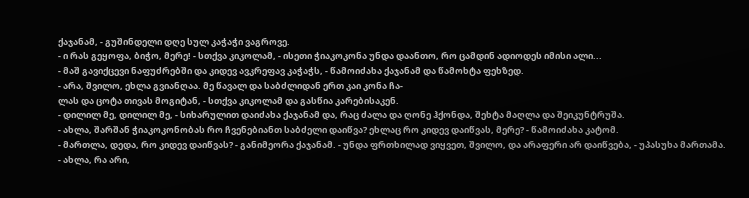ქაჯანამ, - გუშინდელი დღე სულ კაჭაჭი ვაგროვე.
- ი რას გეყოფა, ბიჭო, მერე! - სთქვა კიკოლამ, - ისეთი ჭიაკოკონა უნდა დაანთო, რო ცამდინ ადიოდეს იმისი ალი...
- მაშ გავიქცევი ნაფუძრებში და კიდევ ავკრეფავ კაჭაჭს, - წამოიძახა ქაჯანამ და წამოხტა ფეხზედ.
- არა, შვილო, ეხლა გვიანღაა. მე წავალ და საბძლიდან ერთ კაი კონა ჩა-
ლას და ცოტა თივას მოგიტან, - სთქვა კიკოლამ და გასწია კარებისაკენ.
- დილილ მე, დილილ მე, - სიხარულით დაიძახა ქაჯანამ და, რაც ძალა და ღონე ჰქონდა, შეხტა მაღლა და შეიკუნტრუშა.
- ახლა, შარშან ჭიაკოკონობას რო ჩვენებიანთ საბძელი დაიწვა? ეხლაც რო კიდევ დაიწვას, მერე? - წამოიძახა კატომ.
- მართლა, დედა, რო კიდევ დაიწვას? - განიმეორა ქაჯანამ. - უნდა ფრთხილად ვიყვეთ, შვილო, და არაფერი არ დაიწვება, - უპასუხა მართამა.
- ახლა, რა არი,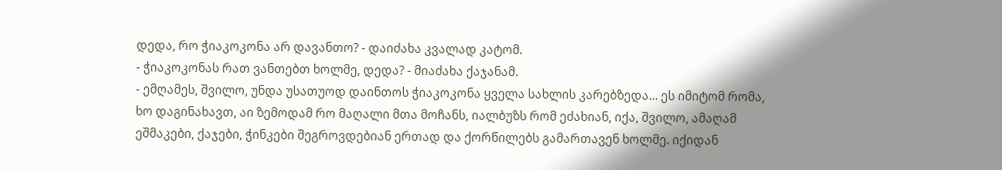დედა, რო ჭიაკოკონა არ დავანთო? - დაიძახა კვალად კატომ.
- ჭიაკოკონას რათ ვანთებთ ხოლმე, დედა? - მიაძახა ქაჯანამ.
- ემღამეს, შვილო, უნდა უსათუოდ დაინთოს ჭიაკოკონა ყველა სახლის კარებზედა... ეს იმიტომ რომა, ხო დაგინახავთ, აი ზემოდამ რო მაღალი მთა მოჩანს, იალბუზს რომ ეძახიან, იქა, შვილო, ამაღამ ეშმაკები, ქაჯები, ჭინკები შეგროვდებიან ერთად და ქორწილებს გამართავენ ხოლმე. იქიდან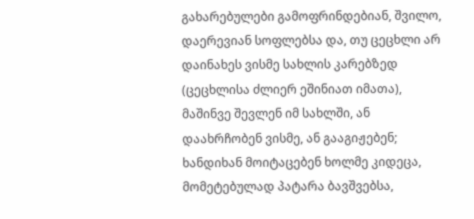გახარებულები გამოფრინდებიან, შვილო, დაერევიან სოფლებსა და, თუ ცეცხლი არ დაინახეს ვისმე სახლის კარებზედ (ცეცხლისა ძლიერ ეშინიათ იმათა), მაშინვე შევლენ იმ სახლში, ან დაახრჩობენ ვისმე, ან გააგიჟებენ; ხანდიხან მოიტაცებენ ხოლმე კიდეცა, მომეტებულად პატარა ბავშვებსა,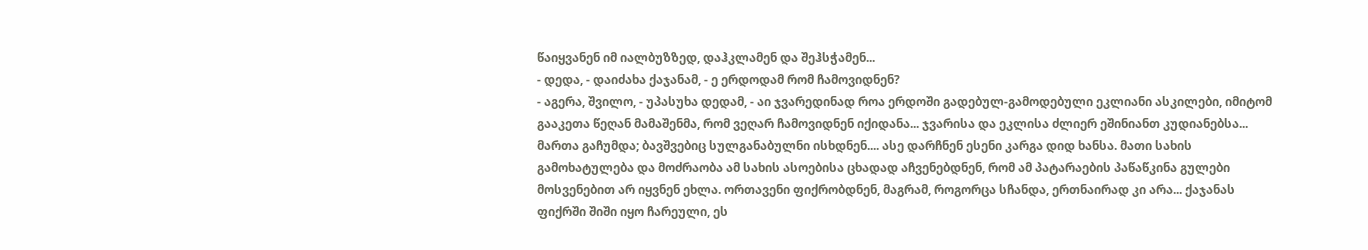წაიყვანენ იმ იალბუზზედ, დაჰკლამენ და შეჰსჭამენ...
- დედა, - დაიძახა ქაჯანამ, - ე ერდოდამ რომ ჩამოვიდნენ?
- აგერა, შვილო, - უპასუხა დედამ, - აი ჯვარედინად როა ერდოში გადებულ-გამოდებული ეკლიანი ასკილები, იმიტომ გააკეთა წეღან მამაშენმა, რომ ვეღარ ჩამოვიდნენ იქიდანა... ჯვარისა და ეკლისა ძლიერ ეშინიანთ კუდიანებსა...
მართა გაჩუმდა; ბავშვებიც სულგანაბულნი ისხდნენ.... ასე დარჩნენ ესენი კარგა დიდ ხანსა. მათი სახის გამოხატულება და მოძრაობა ამ სახის ასოებისა ცხადად აჩვენებდნენ, რომ ამ პატარაების პაწაწკინა გულები მოსვენებით არ იყვნენ ეხლა. ორთავენი ფიქრობდნენ, მაგრამ, როგორცა სჩანდა, ერთნაირად კი არა... ქაჯანას ფიქრში შიში იყო ჩარეული, ეს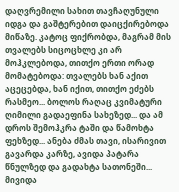დაღვრემილი სახით თავჩაღუნული იდგა და გაშტერებით დაიცქირებოდა მიწაზე. კატოც ფიქრობდა, მაგრამ მის თვალებს სიცოცხლე კი არ მოჰკლებოდა, თითქო ერთი ორად მომატებოდა: თვალებს ხან აქით აცეცებდა, ხან იქით, თითქო ეძებს რასმეო... ბოლოს რაღაც კვიმატური ღიმილი გადაეფინა სახეზედ... და ამ დროს შემოჰკრა ტაში და წამოხტა ფეხზედ... ანება ძმას თავი, ისარივით გავარდა კარზე, ავიდა პატარა წნულზედ და გადახტა სათონეში... მივიდა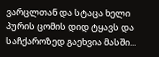ვარცლთან და სტაცა ხელი პურის ცომის დიდ ტყავს და საჩქაროზედ გაეხვია მასში...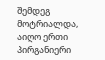შემდეგ მოტრიალდა, აიღო ერთი პირგანიერი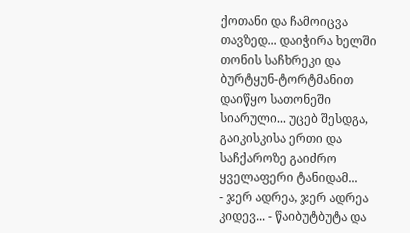ქოთანი და ჩამოიცვა თავზედ... დაიჭირა ხელში თონის საჩხრეკი და ბურტყუნ-ტორტმანით დაიწყო სათონეში სიარული... უცებ შესდგა, გაიკისკისა ერთი და საჩქაროზე გაიძრო ყველაფერი ტანიდამ...
- ჯერ ადრეა, ჯერ ადრეა კიდევ... - წაიბუტბუტა და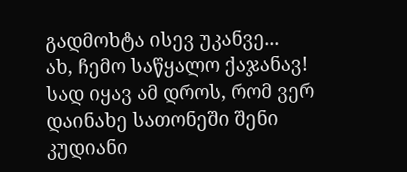გადმოხტა ისევ უკანვე...
ახ, ჩემო საწყალო ქაჯანავ! სად იყავ ამ დროს, რომ ვერ დაინახე სათონეში შენი კუდიანი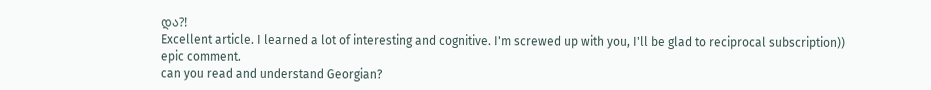და?!
Excellent article. I learned a lot of interesting and cognitive. I'm screwed up with you, I'll be glad to reciprocal subscription))
epic comment.
can you read and understand Georgian?